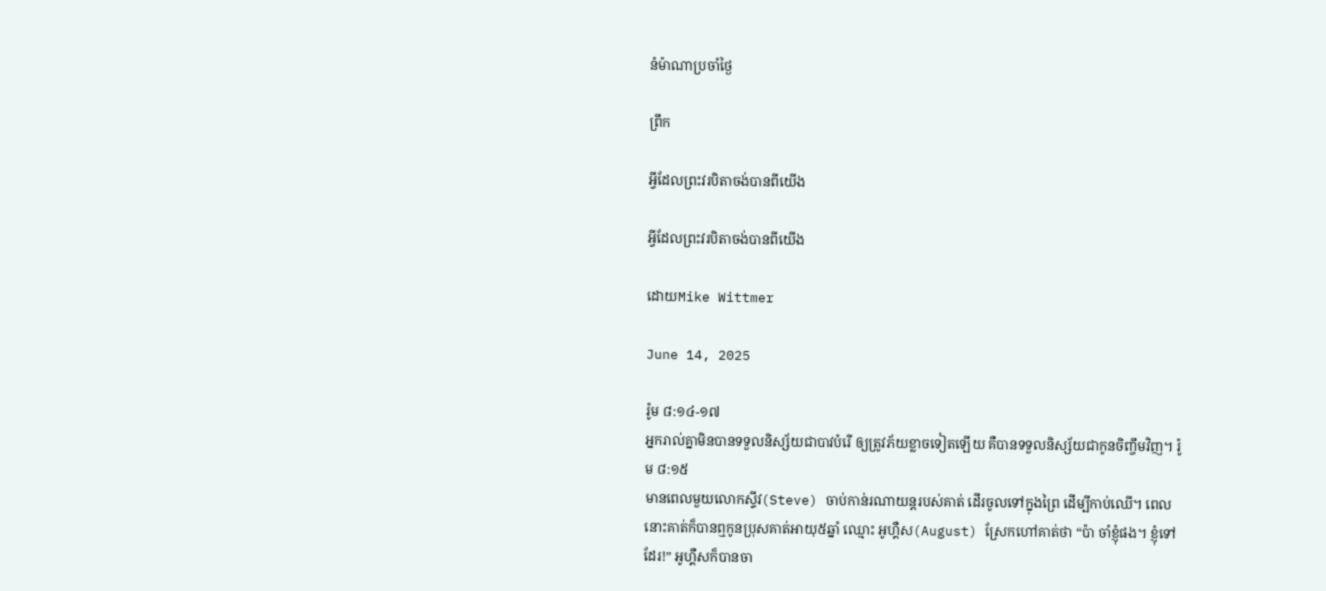នំម៉ាណាប្រចាំថ្ងៃ

ព្រឹក

អ្វីដែលព្រះវរបិតាចង់បានពីយើង

អ្វីដែលព្រះវរបិតាចង់បានពីយើង

ដោយMike Wittmer

June 14, 2025

រ៉ូម ៨:១៤-១៧
អ្នករាល់គ្នាមិនបានទទួលនិស្ស័យជាបាវបំរើ ឲ្យត្រូវភ័យខ្លាចទៀតឡើយ គឺបានទទួលនិស្ស័យជាកូនចិញ្ចឹមវិញ។ រ៉ូម ៨:១៥
មានពេលមួយលោកស្ទីវ(Steve) ចាប់កាន់រណាយន្តរបស់គាត់ ដើរចូលទៅក្នុងព្រៃ ដើម្បីកាប់ឈើ។ ពេលនោះគាត់ក៏បានឮកូនប្រុសគាត់អាយុ៥ឆ្នាំ ឈ្មោះ អូហ្គឺស(August) ស្រែកហៅគាត់ថា “ប៉ា ចាំខ្ញុំផង។ ខ្ញុំទៅដែរ!” អូហ្គឺសក៏បានចា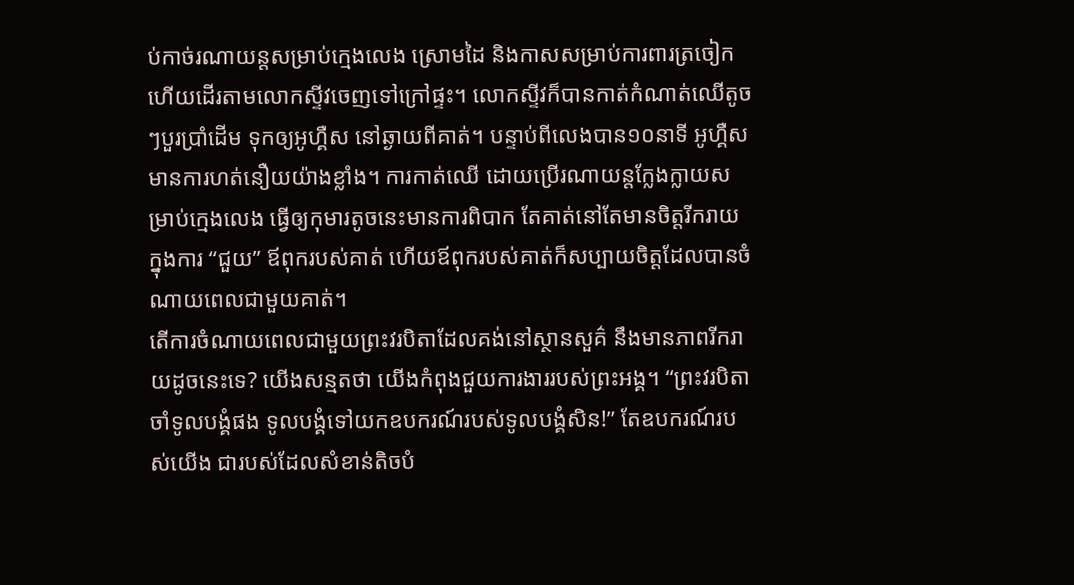ប់កាច់រណាយន្តសម្រាប់ក្មេងលេង ស្រោមដៃ និងកាសសម្រាប់ការពារត្រចៀក ហើយដើរតាមលោកស្ទីវចេញទៅក្រៅផ្ទះ។ លោកស្ទីវក៏បានកាត់កំណាត់ឈើតូចៗបួរប្រាំដើម ទុកឲ្យអូហ្គឺស នៅឆ្ងាយពីគាត់។ បន្ទាប់ពីលេងបាន១០នាទី អូហ្គឺសមានការហត់នឿយយ៉ាងខ្លាំង។ ការកាត់ឈើ ដោយប្រើរណាយន្តក្លែងក្លាយសម្រាប់ក្មេងលេង ធ្វើឲ្យកុមារតូចនេះមានការពិបាក តែគាត់នៅតែមានចិត្តរីករាយ ក្នុងការ “ជួយ” ឪពុករបស់គាត់ ហើយឪពុករបស់គាត់ក៏សប្បាយចិត្តដែលបានចំណាយពេលជាមួយគាត់។
តើការចំណាយពេលជាមួយព្រះវរបិតាដែលគង់នៅស្ថានសួគ៌ នឹងមានភាពរីករាយដូចនេះទេ? យើងសន្មតថា យើងកំពុងជួយការងាររបស់ព្រះអង្គ។ “ព្រះវរបិតា ចាំទូលបង្គំផង ទូលបង្គំទៅយកឧបករណ៍របស់ទូលបង្គំសិន!” តែឧបករណ៍របស់យើង ជារបស់ដែលសំខាន់តិចបំ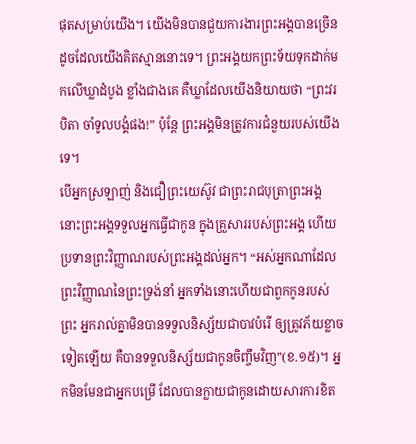ផុតសម្រាប់យើង។ យើងមិនបានជួយការងារព្រះអង្គបានច្រើន ដូចដែលយើងគិតស្មាននោះទេ។ ព្រះអង្គយកព្រះទ័យទុកដាក់មកលើឃ្លាដំបូង ខ្លាំងជាងគេ គឺឃ្លាដែលយើងនិយាយថា “ព្រះវរបិតា ចាំទូលបង្គំផង!” ប៉ុន្តែ ព្រះអង្គមិនត្រូវការជំនួយរបស់យើងទេ។
បើអ្នកស្រឡាញ់ និងជឿព្រះយេស៊ូវ ជាព្រះរាជបុត្រាព្រះអង្គ នោះព្រះអង្គទទួលអ្នកធ្វើជាកូន ក្នុងគ្រួសាររបស់ព្រះអង្គ ហើយប្រទានព្រះវិញ្ញាណរបស់ព្រះអង្គដល់អ្នក។ “អស់អ្នកណាដែលព្រះ‌វិញ្ញាណនៃព្រះ‌ទ្រង់នាំ អ្នកទាំងនោះហើយជាពួកកូនរបស់ព្រះ អ្នករាល់គ្នាមិនបានទទួលនិស្ស័យជាបាវបំរើ ឲ្យត្រូវភ័យខ្លាចទៀតឡើយ គឺបានទទួលនិស្ស័យជាកូនចិញ្ចឹមវិញ”(ខ.១៥)។ អ្នកមិនមែនជាអ្នកបម្រើ ដែលបានក្លាយជាកូនដោយសារការខិត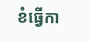ខំធ្វើកា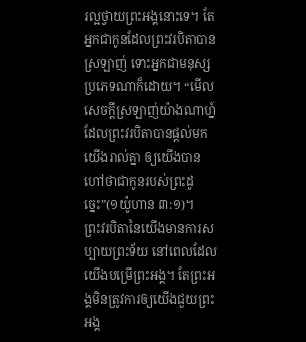រល្អថ្វាយព្រះអង្គនោះទេ។ តែអ្នកជាកូនដែលព្រះវរបិតាបានស្រឡាញ់ ទោះអ្នកជាមនុស្សប្រភេទណាក៏ដោយ។ “មើល សេចក្ដីស្រឡាញ់យ៉ាងណាហ្ន៍ ដែលព្រះវរបិតាបានផ្តល់មកយើងរាល់គ្នា ឲ្យយើងបានហៅថាជាកូនរបស់ព្រះដូច្នេះ”(១យ៉ូហាន ៣:១)។
ព្រះវរបិតានៃយើងមានការសប្បាយព្រះទ័យ នៅពេលដែលយើងបម្រើព្រះអង្គ។ តែព្រះអង្គមិនត្រូវការឲ្យយើងជួយព្រះអង្គ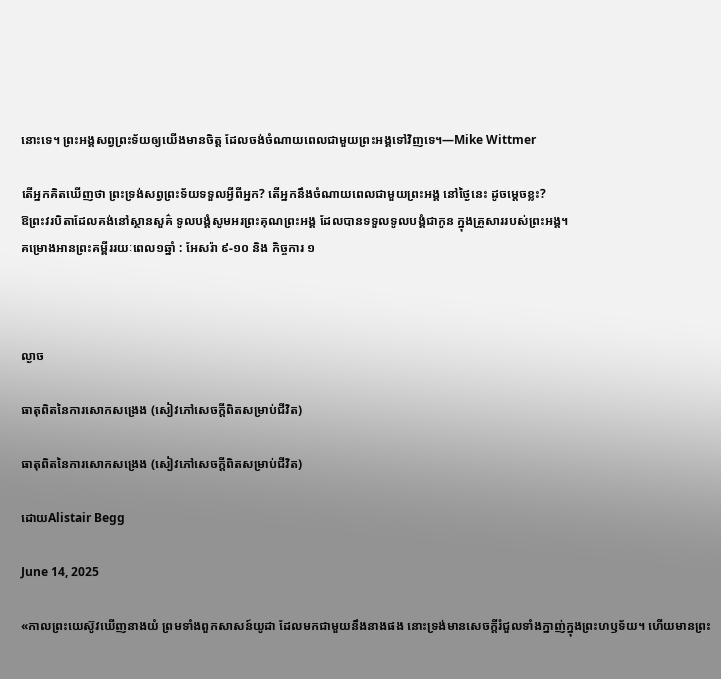នោះទេ។ ព្រះអង្គសព្វព្រះទ័យឲ្យយើងមានចិត្ត ដែលចង់ចំណាយពេលជាមួយព្រះអង្គទៅវិញទេ។—Mike Wittmer

តើអ្នកគិតឃើញថា ព្រះទ្រង់សព្វព្រះទ័យទទួលអ្វីពីអ្នក? តើអ្នកនឹងចំណាយពេលជាមួយព្រះអង្គ នៅថ្ងៃនេះ ដូចម្តេចខ្លះ?
ឱព្រះវរបិតាដែលគង់នៅស្ថានសួគ៌ ទូលបង្គំសូមអរព្រះគុណព្រះអង្គ ដែលបានទទួលទូលបង្គំជាកូន ក្នុងគ្រួសាររបស់ព្រះអង្គ។
គម្រោងអានព្រះគម្ពីររយៈពេល១ឆ្នាំ : អែសរ៉ា ៩-១០ និង កិច្ចការ ១



ល្ងាច

ធាតុពិតនៃការសោកសង្រេង (សៀវភៅសេចក្តីពិតសម្រាប់ជីវិត)

ធាតុពិតនៃការសោកសង្រេង (សៀវភៅសេចក្តីពិតសម្រាប់ជីវិត)

ដោយAlistair Begg

June 14, 2025

«កាលព្រះយេស៊ូវឃើញនាងយំ ព្រមទាំងពួកសាសន៍យូដា ដែលមកជាមួយនឹងនាងផង នោះទ្រង់មានសេចក្តីរំជួលទាំងក្នាញ់ក្នុងព្រះហឫទ័យ។ ហើយមានព្រះ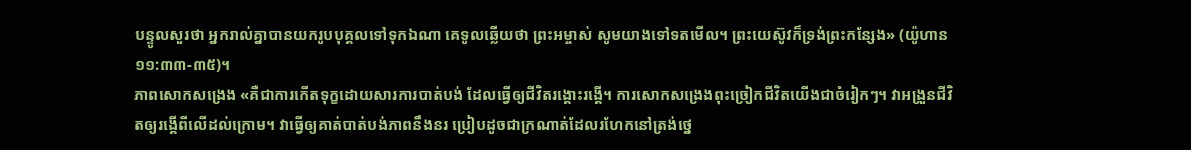បន្ទូលសួរថា អ្នករាល់គ្នាបានយករូបបុគ្គលទៅទុកឯណា គេទូលឆ្លើយថា ព្រះអម្ចាស់ សូមយាងទៅទតមើល។ ព្រះយេស៊ូវក៏ទ្រង់ព្រះកន្សែង» (យ៉ូហាន ១១:៣៣-៣៥)។
ភាពសោកសង្រេង «គឺជាការកើតទុក្ខដោយសារការបាត់បង់ ដែលធ្វើឲ្យជីវិតរង្គោះរង្គើ។ ការសោកសង្រេងពុះច្រៀកជីវិតយើងជាចំរៀកៗ។ វាអង្រួនជីវិតឲ្យរង្គើពីលើដល់ក្រោម។ វាធ្វើឲ្យគាត់បាត់បង់ភាពនឹងនរ ប្រៀបដូចជាក្រណាត់ដែលរហែកនៅត្រង់ថ្នេ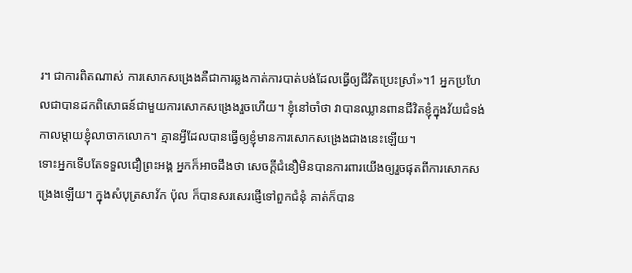រ។ ជាការពិតណាស់ ការសោកសង្រេងគឺជាការឆ្លងកាត់ការបាត់បង់ដែលធ្វើឲ្យជីវិតប្រេះស្រាំ»។1 អ្នកប្រហែលជាបានដកពិសោធន៍ជាមួយការសោកសង្រេងរួចហើយ។ ខ្ញុំនៅចាំថា វាបានឈ្លានពានជីវិតខ្ញុំក្នុងវ័យជំទង់ កាលម្តាយខ្ញុំលាចាកលោក។ គ្មានអ្វីដែលបានធ្វើឲ្យខ្ញុំមានការសោកសង្រេងជាងនេះឡើយ។
ទោះអ្នកទើបតែទទួលជឿព្រះអង្គ អ្នកក៏អាចដឹងថា សេចក្តីជំនឿមិនបានការពារយើងឲ្យរួចផុតពីការសោកសង្រេងឡើយ។ ក្នុងសំបុត្រសាវ័ក ប៉ុល ក៏បានសរសេរផ្ញើទៅពួកជំនុំ គាត់ក៏បាន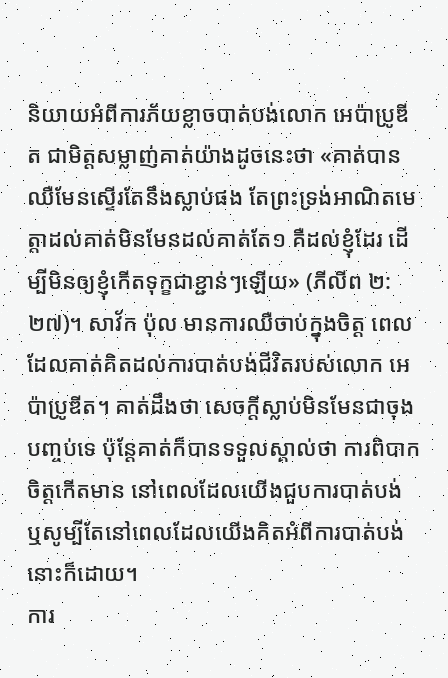និយាយអំពីការភ័យខ្លាចបាត់បង់លោក អេប៉ាប្រូឌីត ជាមិត្តសម្លាញ់គាត់យ៉ាងដូចនេះថា «គាត់បានឈឺមែនស្ទើរតែនឹងស្លាប់ផង តែព្រះទ្រង់អាណិតមេត្តាដល់គាត់មិនមែនដល់គាត់តែ១ គឺដល់ខ្ញុំដែរ ដើម្បីមិនឲ្យខ្ញុំកើតទុក្ខជាខ្ជាន់ៗឡើយ» (ភីលីព ២:២៧)។ សាវ័ក ប៉ុល មានការឈឺចាប់ក្នុងចិត្ត ពេលដែលគាត់គិតដល់ការបាត់បង់ជីវិតរបស់លោក អេប៉ាប្រូឌីត។ គាត់ដឹងថា សេចក្តីស្លាប់មិនមែនជាចុងបញ្ចប់ទេ ប៉ុន្តែគាត់ក៏បានទទួលស្គាល់ថា ការពិបាកចិត្តកើតមាន នៅពេលដែលយើងជួបការបាត់បង់ ឬសូម្បីតែនៅពេលដែលយើងគិតអំពីការបាត់បង់នោះក៏ដោយ។
ការ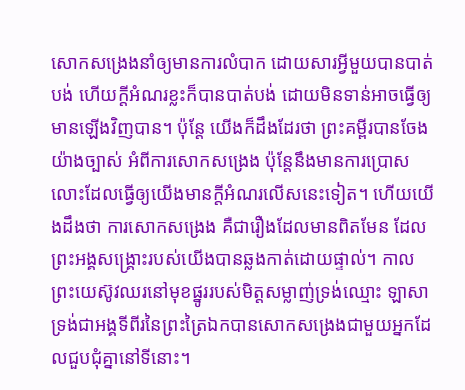សោកសង្រេងនាំឲ្យមានការលំបាក ដោយសារអ្វីមួយបានបាត់បង់ ហើយក្តីអំណរខ្លះក៏បានបាត់បង់ ដោយមិនទាន់អាចធ្វើឲ្យមានឡើងវិញបាន។ ប៉ុន្តែ យើងក៏ដឹងដែរថា ព្រះគម្ពីរបានចែងយ៉ាងច្បាស់ អំពីការសោកសង្រេង ប៉ុន្តែនឹងមានការប្រោសលោះដែលធ្វើឲ្យយើងមានក្តីអំណរលើសនេះទៀត។ ហើយយើងដឹងថា ការសោកសង្រេង គឺជារឿងដែលមានពិតមែន ដែលព្រះអង្គសង្គ្រោះរបស់យើងបានឆ្លងកាត់ដោយផ្ទាល់។ កាលព្រះយេស៊ូវឈរនៅមុខផ្នូររបស់មិត្តសម្លាញ់ទ្រង់ឈ្មោះ ឡាសា ទ្រង់ជាអង្គទីពីរនៃព្រះត្រៃឯកបានសោកសង្រេងជាមួយអ្នកដែលជួបជុំគ្នានៅទីនោះ។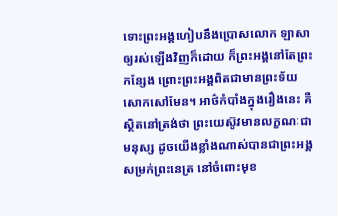ទោះព្រះអង្គហៀបនឹងប្រោសលោក ឡាសា ឲ្យរស់ឡើងវិញក៏ដោយ ក៏ព្រះអង្គនៅតែព្រះកន្សែង ព្រោះព្រះអង្គពិតជាមានព្រះទ័យសោកសៅមែន។ អាថ៌កំបាំងក្នុងរឿងនេះ គឺស្ថិតនៅត្រង់ថា ព្រះយេស៊ូវមានលក្ខណៈជាមនុស្ស ដូចយើងខ្លាំងណាស់បានជាព្រះអង្គសម្រក់ព្រះនេត្រ នៅចំពោះមុខ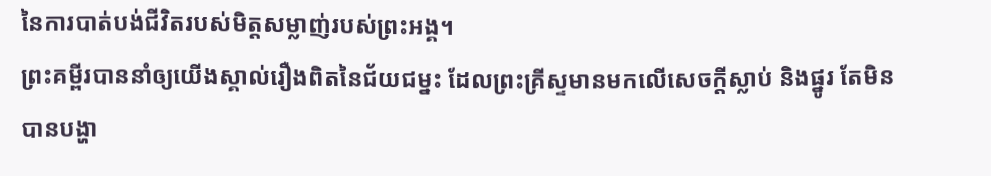នៃការបាត់បង់ជីវិតរបស់មិត្តសម្លាញ់របស់ព្រះអង្គ។
ព្រះគម្ពីរបាននាំឲ្យយើងស្គាល់រឿងពិតនៃជ័យជម្នះ ដែលព្រះគ្រីស្ទមានមកលើសេចក្តីស្លាប់ និងផ្នូរ តែមិនបានបង្ហា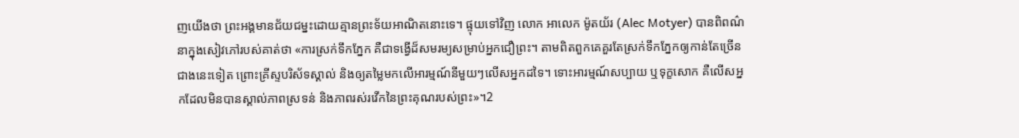ញយើងថា ព្រះអង្គមានជ័យជម្នះដោយគ្មានព្រះទ័យអាណិតនោះទេ។ ផ្ទុយទៅវិញ លោក អាលេក ម៉ូតយ័រ (Alec Motyer) បានពិពណ៌នាក្នុងសៀវភៅរបស់គាត់ថា «ការស្រក់ទឹកភ្នែក គឺជាទង្វើដ៏សមរម្យសម្រាប់អ្នកជឿព្រះ។ តាមពិតពួកគេគួរតែស្រក់ទឹកភ្នែកឲ្យកាន់តែច្រើនជាងនេះទៀត ព្រោះគ្រីស្ទបរិស័ទស្គាល់ និងឲ្យតម្លៃមកលើអារម្មណ៍នីមួយៗលើសអ្នកដទៃ។ ទោះអារម្មណ៍សប្បាយ ឬទុក្ខសោក គឺលើសអ្នកដែលមិនបានស្គាល់ភាពស្រទន់ និងភាពរស់រវើកនៃព្រះគុណរបស់ព្រះ»។2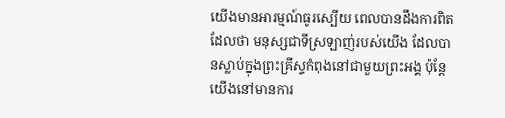យើងមានអារម្មណ៍ធូរស្បើយ ពេលបានដឹងការពិតដែលថា មនុស្សជាទីស្រឡាញ់របស់យើង ដែលបានស្លាប់ក្នុងព្រះគ្រីស្ទកំពុងនៅជាមួយព្រះអង្គ ប៉ុន្តែយើងនៅមានការ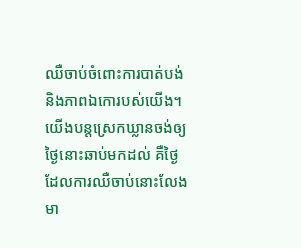ឈឺចាប់ចំពោះការបាត់បង់ និងភាពឯកោរបស់យើង។ យើងបន្តស្រេកឃ្លានចង់ឲ្យថ្ងៃនោះឆាប់មកដល់ គឺថ្ងៃដែលការឈឺចាប់នោះលែងមា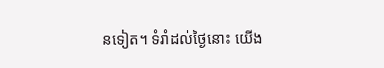នទៀត។ ទំរាំដល់ថ្ងៃនោះ យើង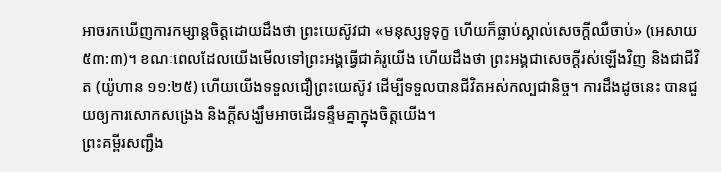អាចរកឃើញការកម្សាន្តចិត្តដោយដឹងថា ព្រះយេស៊ូវជា «មនុស្សទូទុក្ខ ហើយក៏ធ្លាប់ស្គាល់សេចក្តីឈឺចាប់» (អេសាយ ៥៣:៣)។ ខណៈពេលដែលយើងមើលទៅព្រះអង្គធ្វើជាគំរូយើង ហើយដឹងថា ព្រះអង្គជាសេចក្តីរស់ឡើងវិញ និងជាជីវិត (យ៉ូហាន ១១:២៥) ហើយយើងទទួលជឿព្រះយេស៊ូវ ដើម្បីទទួលបានជីវិតអស់កល្បជានិច្ច។ ការដឹងដូចនេះ បានជួយឲ្យការសោកសង្រេង និងក្តីសង្ឃឹមអាចដើរទន្ទឹមគ្នាក្នុងចិត្តយើង។
ព្រះគម្ពីរសញ្ជឹង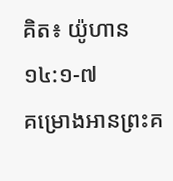គិត៖ យ៉ូហាន ១៤:១-៧
គម្រោងអានព្រះគ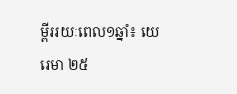ម្ពីររយៈពេល១ឆ្នាំ៖ យេរេមា ២៥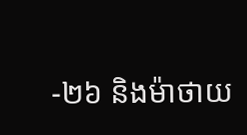-២៦ និងម៉ាថាយ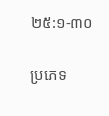២៥:១-៣០

ប្រភេទ